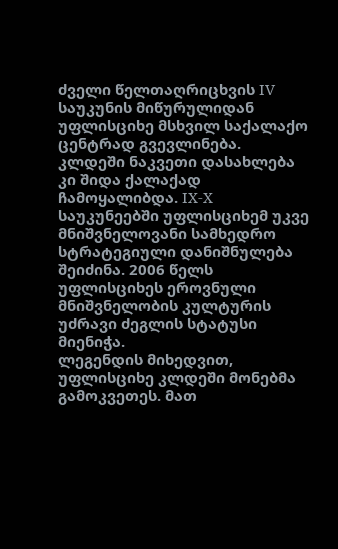ძველი წელთაღრიცხვის IV საუკუნის მიწურულიდან უფლისციხე მსხვილ საქალაქო ცენტრად გვევლინება. კლდეში ნაკვეთი დასახლება კი შიდა ქალაქად ჩამოყალიბდა. IX-X საუკუნეებში უფლისციხემ უკვე მნიშვნელოვანი სამხედრო სტრატეგიული დანიშნულება შეიძინა. 2006 წელს უფლისციხეს ეროვნული მნიშვნელობის კულტურის უძრავი ძეგლის სტატუსი მიენიჭა.
ლეგენდის მიხედვით, უფლისციხე კლდეში მონებმა გამოკვეთეს. მათ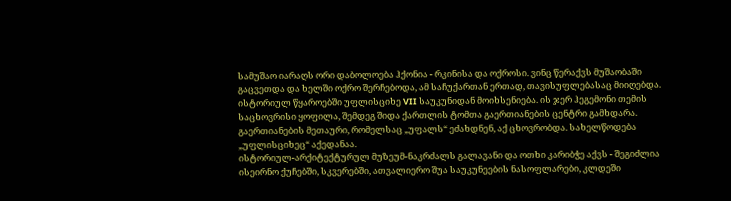სამუშაო იარაღს ორი დაბოლოება ჰქონია - რკინისა და ოქროსი. ვინც წერაქვს მუშაობაში გაცვეთდა და ხელში ოქრო შერჩებოდა, ამ საჩუქართან ერთად, თავისუფლებასაც მიიღებდა.
ისტორიულ წყაროებში უფლისციხე VII საუკუნიდან მოიხსენიება. ის ჯერ ჰეგემონი თემის საცხოვრისი ყოფილა, შემდეგ შიდა ქართლის ტომთა გაერთიანების ცენტრი გამხდარა. გაერთიანების მეთაური, რომელსაც „უფალს“ ეძახდნენ, აქ ცხოვრობდა. სახელწოდება „უფლისციხეც“ აქედანაა.
ისტორიულ-არქიტექტურულ მუზეუმ-ნაკრძალს გალავანი და ოთხი კარიბჭე აქვს - შეგიძლია ისეირნო ქუჩებში, სკვერებში, ათვალიერო შუა საუკუნეების ნასოფლარები, კლდეში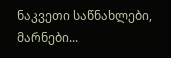ნაკვეთი საწნახლები, მარნები...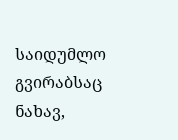საიდუმლო გვირაბსაც ნახავ,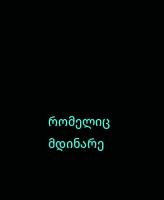რომელიც მდინარე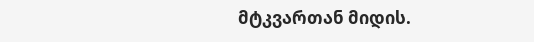მტკვართან მიდის.